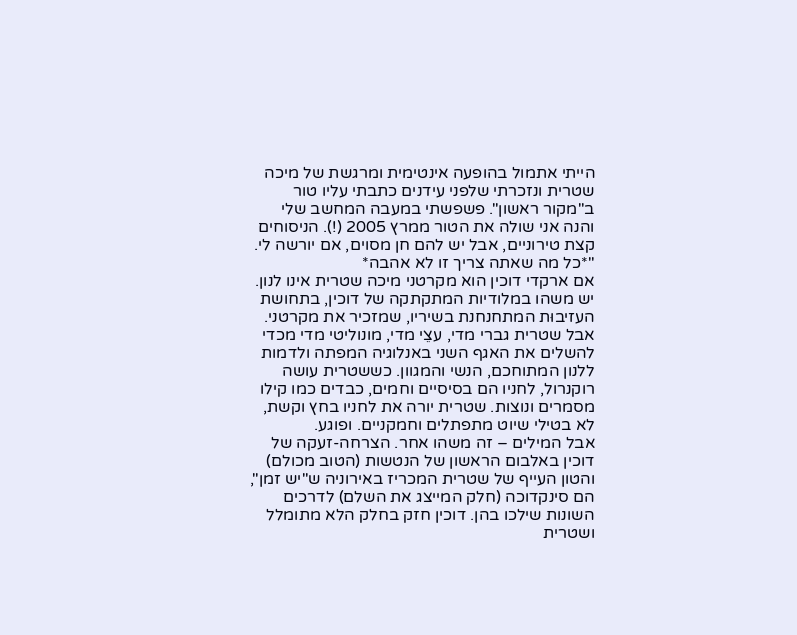הייתי אתמול בהופעה אינטימית ומרגשת של מיכה שטרית ונזכרתי שלפני עידנים כתבתי עליו טור ב"מקור ראשון". פשפשתי במעבה המחשב שלי והנה אני שולה את הטור ממרץ 2005 (!). הניסוחים קצת טירוניים, אבל יש להם חן מסוים, אם יורשה לי.
"*כל מה שאתה צריך זו לא אהבה*
אם ארקדי דוכין הוא מקרטני מיכה שטרית אינו לנון. יש משהו במלודיות המתקתקה של דוכין, בתחושת העזיבוּת המתחנחנת בשיריו, שמזכיר את מקרטני. אבל שטרית גברי מדי, עצֵי מדי, מונוליטי מדי מכדי להשלים את האגף השני באנלוגיה המפתה ולדמות ללנון המתוחכם, הנשי והמגוון. כששטרית עושה רוקנרול, לחניו הם בסיסיים וחמים, כבדים כמו קילו מסמרים ונוצות. שטרית יורה את לחניו בחץ וקשת, לא בטילי שיוט מתפתלים וחמקניים. ופוגע.
אבל המילים – זה משהו אחר. הצרחה-זעקה של דוכין באלבום הראשון של הנטשות (הטוב מכולם) והטון העייף של שטרית המכריז באירוניה ש"יש זמן", הם סינקדוכה (חלק המייצג את השלם) לדרכים השונות שילכו בהן. דוכין חזק בחלק הלא מתומלל ושטרית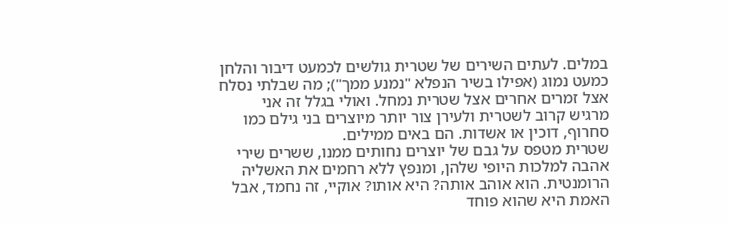במלים. לעתים השירים של שטרית גולשים לכמעט דיבור והלחן כמעט נמוג (אפילו בשיר הנפלא "נמנע ממך"); מה שבלתי נסלח אצל זמרים אחרים אצל שטרית נמחל. ואולי בגלל זה אני מרגיש קרוב לשטרית ולעירן צור יותר מיוצרים בני גילם כמו סחרוף, דוכין או אשדות. הם באים ממילים.
שטרית מטפס על גבם של יוצרים נחותים ממנו, ששרים שירי אהבה למלכות היופי שלהן, ומנפץ ללא רחמים את האשליה הרומנטית. הוא אוהב אותה? היא אותו? אוקיי, זה נחמד, אבל האמת היא שהוא פוחד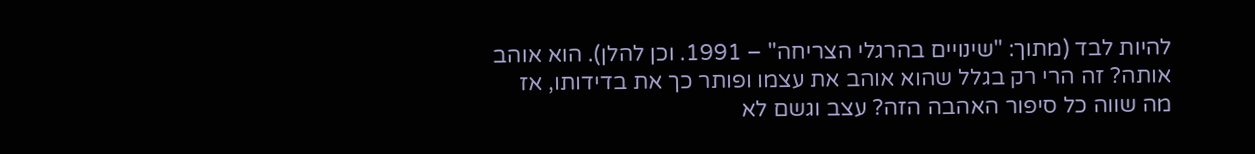להיות לבד (מתוך: "שינויים בהרגלי הצריחה" – 1991. וכן להלן). הוא אוהב אותה? זה הרי רק בגלל שהוא אוהב את עצמו ופותר כך את בדידותו, אז מה שווה כל סיפור האהבה הזה? עצב וגשם לא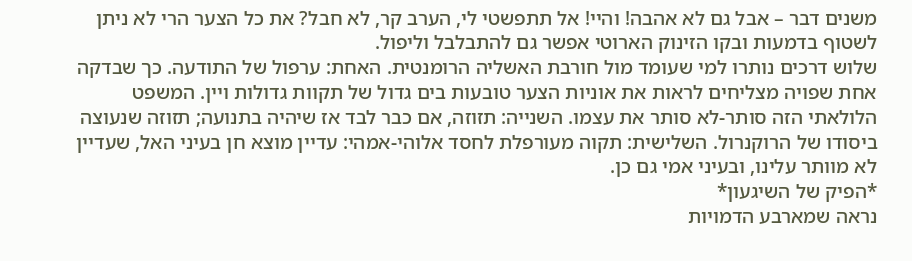משנים דבר – אבל גם לא אהבה! והיי! אל תתפשטי לי, הערב קר, לא חבל? את כל הצער הרי לא ניתן לשטוף בדמעות ובקו הזינוק הארוטי אפשר גם להתבלבל וליפול.
שלוש דרכים נותרו למי שעומד מול חורבת האשליה הרומנטית. האחת: ערפול של התודעה. כך שבדקה אחת שפויה מצליחים לראות את אוניות הצער טובעות בים גדול של תקוות גדולות ויין. המשפט הלולאתי הזה סותר-לא סותר את עצמו. השנייה: תזוזה, אם כבר לבד אז שיהיה בתנועה; תזוזה שנעוצה ביסודו של הרוקנרול. השלישית: תקוה מעורפלת לחסד אלוהי-אמהי: עדיין מוצא חן בעיני האל, שעדיין לא מוותר עלינו, ובעיני אמי גם כן.
*הפיק של השיגעון*
נראה שמארבע הדמויות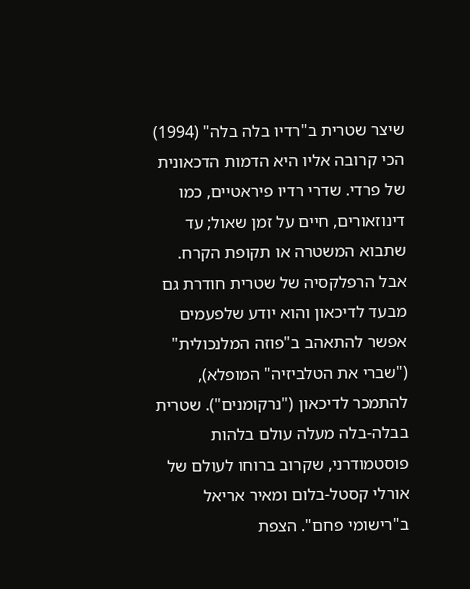שיצר שטרית ב"רדיו בלה בלה" (1994) הכי קרובה אליו היא הדמות הדכאונית של פרדי. שדרי רדיו פיראטיים, כמו דינוזאורים, חיים על זמן שאול; עד שתבוא המשטרה או תקופת הקרח. אבל הרפלקסיה של שטרית חודרת גם מבעד לדיכאון והוא יודע שלפעמים אפשר להתאהב ב"פוזה המלנכולית" ("שברי את הטלביזיה" המופלא), להתמכר לדיכאון ("נרקומנים"). שטרית בבלה-בלה מעלה עולם בלהות פוסטמודרני, שקרוב ברוחו לעולם של אורלי קסטל-בלום ומאיר אריאל ב"רישומי פחם". הצפת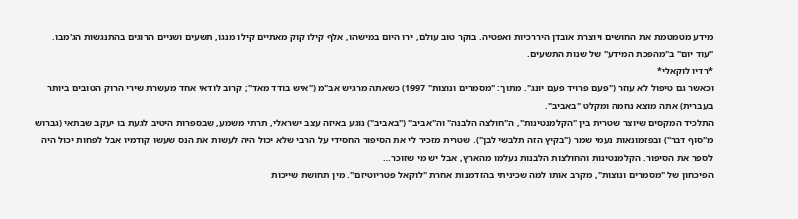מידע מטמטמת את החושים ויוצרת אובדן היררכיות ואפטיה. בוקר טוב עולם, ירו היום במישהו, אלף קילו קוק מאתיים קילו מנגו, תשעים ושניים הרוגים בהתנגשות הג'מבו. "עוד יום" ב"מהפכת המידע" של שנות התשעים.
*רדיו לוקאלי*
וכאשר גם טיפול לא עוזר ("פעם פרויד פעם יונג". מתוך: "מסמרים ונוצות" 1997) כשאתה מרגיש אב"מ ("איש בודד מאד"; קרוב לודאי אחד מעשרת שירי הרוק הטובים ביותר בעברית) אתה מוצא נחמה ומקלט "באביב".
התלכיד המקסים שיוצר שטרית בין "הקלמנטינות", ה"חולצה הלבנה" וה"אביב" ("באביב") נוגע באיזה עצב ישראלי, תרתי משמע, שבספרות היטיב לגעת בו יעקב שבתאי (גברוש מ"סוף דבר") ובפזמונאות נעמי שמר ("בקיץ הזה תלבשי לבן"). שטרית מזכיר לי את הסיפור החסידי על הרבי שלא יכול היה לעשות את הנס שעשו קודמיו אבל לפחות יכול היה לספר את הסיפור. הקלמנטינות והחולצות הלבנות נעלמו מהארץ, אבל יש מי שזוכר…
הפיכחון של "מסמרים ונוצות", מקרב אותו למה שכיניתי בהזדמנות אחרת "לוקאל פטריוטיזם". מין תחושת שייכות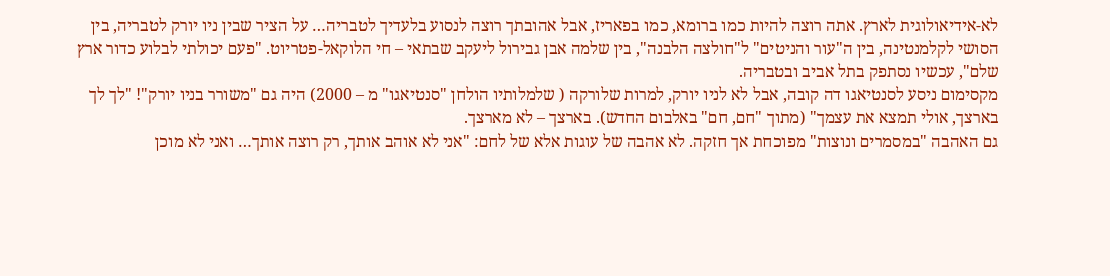לא-אידיאולוגית לארץ. אתה רוצה להיות כמו ברומא, כמו בפאריז, אבל אהובתך רוצה לנסוע בלעדיך לטבריה… על הציר שבין ניו יורק לטבריה, בין הסושי לקלמנטינה, בין ה"עור והניטים" ל"חולצה הלבנה", בין שלמה אבן גבירול ליעקב שבתאי – חי הלוקאל-פטריוט. "פעם יכולתי לבלוע כדור ארץ שלם", עכשיו נסתפק בתל אביב ובטבריה.
מקסימום ניסע לסנטיאגו דה קובה, אבל לא לניו יורק, למרות שלורקה ( שלמלותיו הולחן "סנטיאגו" מ – 2000) היה גם "משורר בניו יורק"! "לך לך בארצך, אולי תמצא את עצמך" (מתוך "חם, חם" באלבום החדש). בארצך – לא מארצך.
גם האהבה "במסמרים ונוצות" מפוכחת אך חזקה. לא אהבה של עוגות אלא של לחם: "אני לא אוהב אותך, רק רוצה אותך… ואני לא מוכן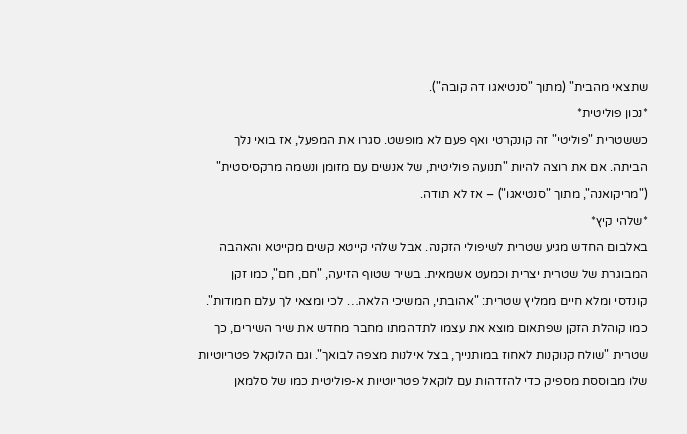שתצאי מהבית" (מתוך "סנטיאגו דה קובה").
*נכון פוליטית*
כששטרית "פוליטי" זה קונקרטי ואף פעם לא מופשט. סגרו את המפעל, אז בואי נלך הביתה. אם את רוצה להיות "תנועה פוליטית, של אנשים עם מזומן ונשמה מרקסיסטית" ("מריקואנה", מתוך "סנטיאגו") – אז לא תודה.
*שלהי קיץ*
באלבום החדש מגיע שטרית לשיפולי הזקנה. אבל שלהי קייטא קשים מקייטא והאהבה המבוגרת של שטרית יצרית וכמעט אשמאית. בשיר שטוף הזיעה, "חם, חם", כמו זקן קונדסי ומלא חיים ממליץ שטרית: "אהובתי, המשיכי הלאה… לכי ומצאי לך עלם חמודות". כמו קוהלת הזקן שפתאום מוצא את עצמו לתדהמתו מחבר מחדש את שיר השירים, כך שטרית "שולח קנוקנות לאחוז במותנייך, בצל אילנות מצפה לבואך". וגם הלוקאל פטריוטיות שלו מבוססת מספיק כדי להזדהות עם לוקאל פטריוטיות א-פוליטית כמו של סלמאן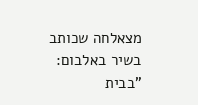מצאלחה שכותב בשיר באלבום: "בבית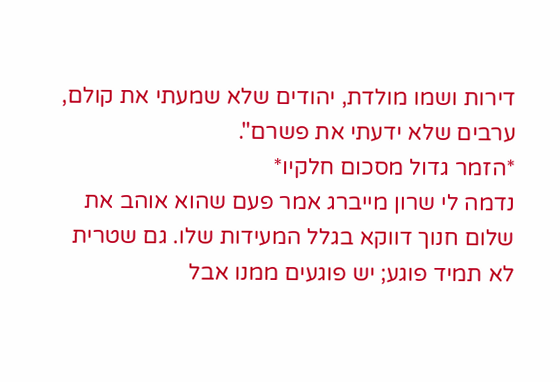דירות ושמו מולדת, יהודים שלא שמעתי את קולם, ערבים שלא ידעתי את פשרם".
*הזמר גדול מסכום חלקיו*
נדמה לי שרון מייברג אמר פעם שהוא אוהב את שלום חנוך דווקא בגלל המעידות שלו. גם שטרית לא תמיד פוגע; יש פוגעים ממנו אבל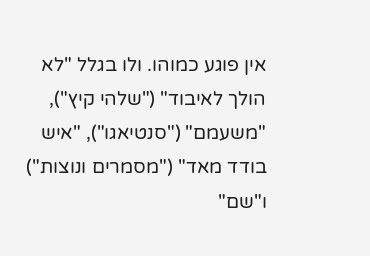אין פוגע כמוהו. ולו בגלל "לא הולך לאיבוד" ("שלהי קיץ"), "משעמם" ("סנטיאגו"), "איש בודד מאד" ("מסמרים ונוצות") ו"שם"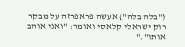("בלה בלה") אעשה פראפרזה על מבקר רוק ישראלי קלאסי ואומר: "ואני אוהב אותו"."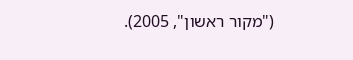("מקור ראשון", 2005).